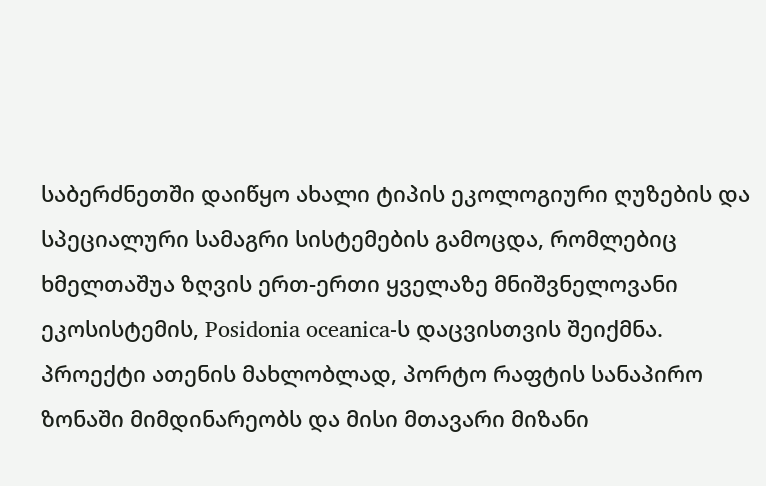საბერძნეთში დაიწყო ახალი ტიპის ეკოლოგიური ღუზების და სპეციალური სამაგრი სისტემების გამოცდა, რომლებიც ხმელთაშუა ზღვის ერთ-ერთი ყველაზე მნიშვნელოვანი ეკოსისტემის, Posidonia oceanica-ს დაცვისთვის შეიქმნა. პროექტი ათენის მახლობლად, პორტო რაფტის სანაპირო ზონაში მიმდინარეობს და მისი მთავარი მიზანი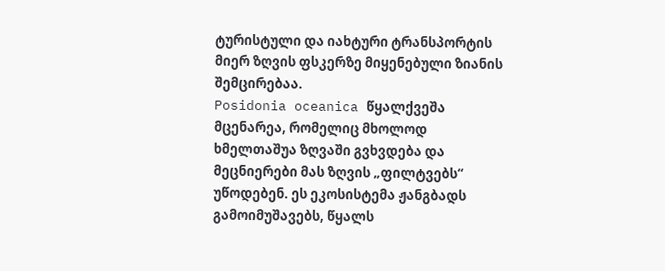ტურისტული და იახტური ტრანსპორტის მიერ ზღვის ფსკერზე მიყენებული ზიანის შემცირებაა.
Posidonia oceanica წყალქვეშა მცენარეა, რომელიც მხოლოდ ხმელთაშუა ზღვაში გვხვდება და მეცნიერები მას ზღვის „ფილტვებს“ უწოდებენ. ეს ეკოსისტემა ჟანგბადს გამოიმუშავებს, წყალს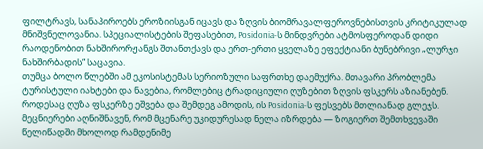ფილტრავს, სანაპიროებს ეროზიისგან იცავს და ზღვის ბიომრავალფეროვნებისთვის კრიტიკულად მნიშვნელოვანია. სპეციალისტების შეფასებით, Posidonia-ს მინდვრები ატმოსფეროდან დიდი რაოდენობით ნახშირორჟანგს შთანთქავს და ერთ-ერთი ყველაზე ეფექტიანი ბუნებრივი „ლურჯი ნახშირბადის“ საცავია.
თუმცა ბოლო წლებში ამ ეკოსისტემას სერიოზული საფრთხე დაემუქრა. მთავარი პრობლემა ტურისტული იახტები და ნავებია, რომლებიც ტრადიციული ღუზებით ზღვის ფსკერს აზიანებენ. როდესაც ღუზა ფსკერზე ეშვება და შემდეგ ამოდის, ის Posidonia-ს ფესვებს მთლიანად გლეჯს. მეცნიერები აღნიშნავენ, რომ მცენარე უკიდურესად ნელა იზრდება — ზოგიერთ შემთხვევაში წელიწადში მხოლოდ რამდენიმე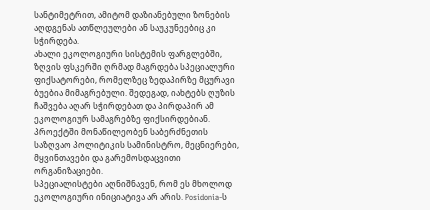სანტიმეტრით, ამიტომ დაზიანებული ზონების აღდგენას ათწლეულები ან საუკუნეებიც კი სჭირდება.
ახალი ეკოლოგიური სისტემის ფარგლებში, ზღვის ფსკერში ღრმად მაგრდება სპეციალური ფიქსატორები, რომელზეც ზედაპირზე მცურავი ბუებია მიმაგრებული. შედეგად, იახტებს ღუზის ჩაშვება აღარ სჭირდებათ და პირდაპირ ამ ეკოლოგიურ სამაგრებზე ფიქსირდებიან. პროექტში მონაწილეობენ საბერძნეთის საზღვაო პოლიტიკის სამინისტრო, მეცნიერები, მყვინთავები და გარემოსდაცვითი ორგანიზაციები.
სპეციალისტები აღნიშნავენ, რომ ეს მხოლოდ ეკოლოგიური ინიციატივა არ არის. Posidonia-ს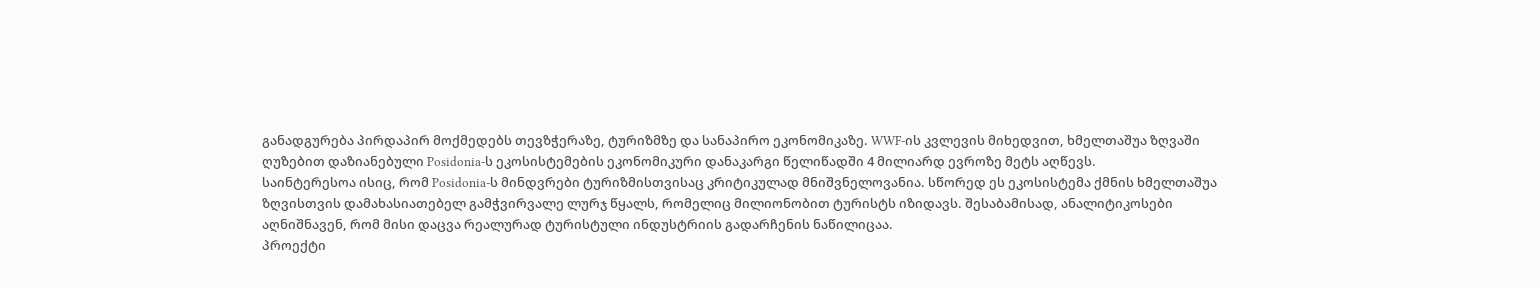განადგურება პირდაპირ მოქმედებს თევზჭერაზე, ტურიზმზე და სანაპირო ეკონომიკაზე. WWF-ის კვლევის მიხედვით, ხმელთაშუა ზღვაში ღუზებით დაზიანებული Posidonia-ს ეკოსისტემების ეკონომიკური დანაკარგი წელიწადში 4 მილიარდ ევროზე მეტს აღწევს.
საინტერესოა ისიც, რომ Posidonia-ს მინდვრები ტურიზმისთვისაც კრიტიკულად მნიშვნელოვანია. სწორედ ეს ეკოსისტემა ქმნის ხმელთაშუა ზღვისთვის დამახასიათებელ გამჭვირვალე ლურჯ წყალს, რომელიც მილიონობით ტურისტს იზიდავს. შესაბამისად, ანალიტიკოსები აღნიშნავენ, რომ მისი დაცვა რეალურად ტურისტული ინდუსტრიის გადარჩენის ნაწილიცაა.
პროექტი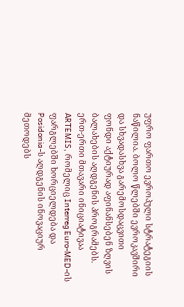უფრო ფართო ევროპული სტრატეგიის ნაწილია. ბოლო წლებში ევროკავშირი და სხვადასხვა გარემოსდაცვითი ფონდი აქტიურად აფინანსებენ ზღვის ბალახების აღდგენის პროგრამებს. ერთ-ერთი მთავარი ინიციატივაა ARTEMIS, რომელიც Interreg Euro-MED-ის ფარგლებში ხორციელდება და Posidonia-ს აღდგენის ინოვაციურ მეთოდებს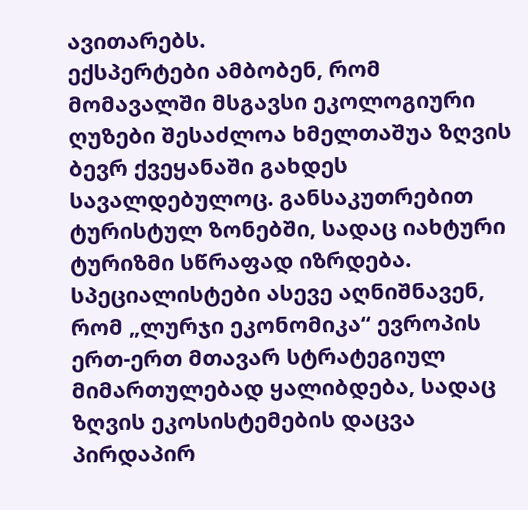ავითარებს.
ექსპერტები ამბობენ, რომ მომავალში მსგავსი ეკოლოგიური ღუზები შესაძლოა ხმელთაშუა ზღვის ბევრ ქვეყანაში გახდეს სავალდებულოც. განსაკუთრებით ტურისტულ ზონებში, სადაც იახტური ტურიზმი სწრაფად იზრდება. სპეციალისტები ასევე აღნიშნავენ, რომ „ლურჯი ეკონომიკა“ ევროპის ერთ-ერთ მთავარ სტრატეგიულ მიმართულებად ყალიბდება, სადაც ზღვის ეკოსისტემების დაცვა პირდაპირ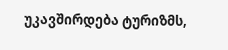უკავშირდება ტურიზმს,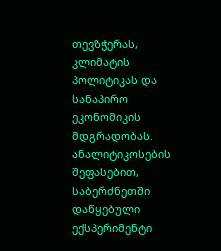თევზჭერას, კლიმატის პოლიტიკას და სანაპირო ეკონომიკის მდგრადობას.
ანალიტიკოსების შეფასებით, საბერძნეთში დაწყებული ექსპერიმენტი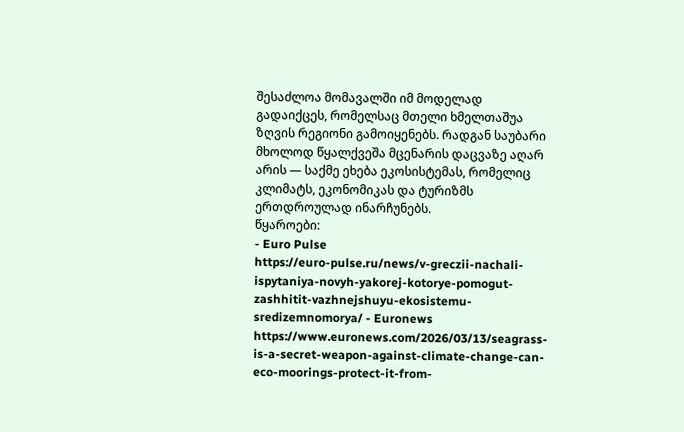შესაძლოა მომავალში იმ მოდელად გადაიქცეს, რომელსაც მთელი ხმელთაშუა ზღვის რეგიონი გამოიყენებს. რადგან საუბარი მხოლოდ წყალქვეშა მცენარის დაცვაზე აღარ არის — საქმე ეხება ეკოსისტემას, რომელიც კლიმატს, ეკონომიკას და ტურიზმს ერთდროულად ინარჩუნებს.
წყაროები:
- Euro Pulse
https://euro-pulse.ru/news/v-greczii-nachali-ispytaniya-novyh-yakorej-kotorye-pomogut-zashhitit-vazhnejshuyu-ekosistemu-sredizemnomorya/ - Euronews
https://www.euronews.com/2026/03/13/seagrass-is-a-secret-weapon-against-climate-change-can-eco-moorings-protect-it-from-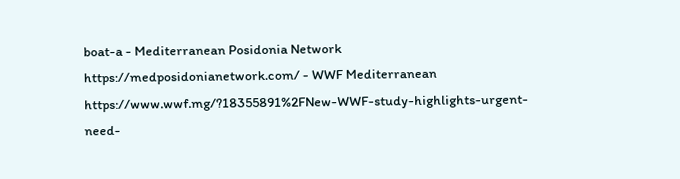boat-a - Mediterranean Posidonia Network
https://medposidonianetwork.com/ - WWF Mediterranean
https://www.wwf.mg/?18355891%2FNew-WWF-study-highlights-urgent-need-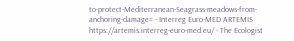to-protect-Mediterranean-Seagrass-meadows-from-anchoring-damage= - Interreg Euro-MED ARTEMIS
https://artemis.interreg-euro-med.eu/ - The Ecologist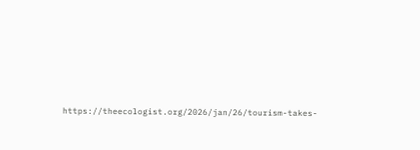https://theecologist.org/2026/jan/26/tourism-takes-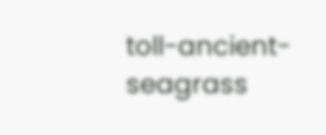toll-ancient-seagrass